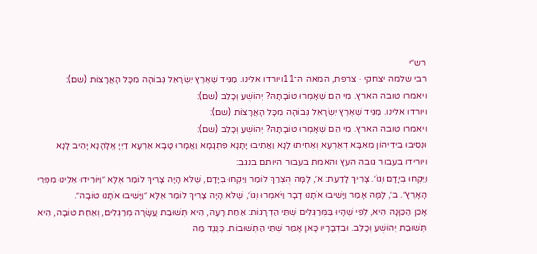רש״י
רבי שלמה יצחקי · צרפת, המאה ה־11ויורדו אלינו. מַגִּיד שֶׁאֶרֶץ יִשְׂרָאֵל גְּבוֹהָה מִכָּל הָאֲרָצוֹת (שם):
ויאמרו טובה הארץ. מִי הֵם שֶׁאָמְרוּ טוֹבָתָהּ? יְהוֹשֻׁעַ וְכָלֵב (שם):
ויורדו אלינו. מַגִּיד שֶׁאֶרֶץ יִשְׂרָאֵל גְּבוֹהָה מִכָּל הָאֲרָצוֹת (שם):
ויאמרו טובה הארץ. מִי הֵם שֶׁאָמְרוּ טוֹבָתָהּ? יְהוֹשֻׁעַ וְכָלֵב (שם):
וּנְסִיבוּ בִידֵיהוֹן מֵאִבָּא דְאַרְעָא וְאַחִיתוּ לָנָא וַאֲתִיבוּ יָתָנָא פִּתְגָמָא וַאֲמָרוּ טָבָא אַרְעָא דַיְיָ אֱלָהָנָא יָהֵיב לָנָא
ויורידו בעבור גובה העץ והאמת בעבור היותם בנגב:
וַיִּקְחוּ בְיָדָם וְגוֹ׳. צָרִיךְ לָדַעַת: א׳, לָמָּה הֻצְרַךְ לוֹמַר וַיִּקְחוּ בְיָדָם, שֶׁלֹּא הָיָה צָרִיךְ לוֹמַר אֶלָּא ״וַיּוֹרִידוּ אֵלֵינוּ מִפְּרִי הָאָרֶץ״. ב׳, לָמָּה אָמַר וַיָּשִׁיבוּ אֹתָנוּ דָבָר וַיֹּאמְרוּ וְגוֹ׳, שֶׁלֹּא הָיָה צָרִיךְ לוֹמַר אֶלָּא ״וַיָּשִׁיבוּ אֹתָנוּ טוֹבָה״.
אָכֵן הַכַּוָּנָה הִיא, לְפִי שֶׁהָיוּ בַּמְּרַגְּלִים שְׁתֵּי הַדְרָגוֹת: אַחַת רָעָה, הִיא תְּשׁוּבַת עֲשָׂרָה מְרַגְּלִים, וְאַחַת טוֹבָה, הִיא תְּשׁוּבַת יְהוֹשֻׁעַ וְכָלֵב. וּבִדְבָרָיו כָּאן אָמַר שְׁתֵּי הַתְּשׁוּבוֹת. כְּנֶגֶד מַה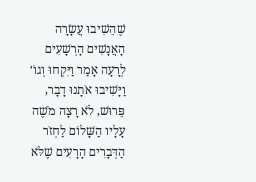שֶׁהֵשִׁיבוּ עֲשָׂרָה הָאֲנָשִׁים הָרְשָׁעִים לְרָעָה אָמַר וַיִּקְחוּ וְגוֹ׳ וַיָּשִׁיבוּ אֹתָנוּ דָבָר, פֵּרוּשׁ, לֹא רָצָה מֹשֶׁה עָלָיו הַשָּׁלוֹם לַחְזֹר הַדְּבָרִים הָרָעִים שֶׁלֹּא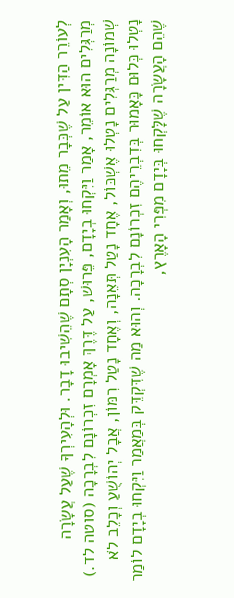לְעוֹרֵר הַדִּין עַל שֶׁכְּבָר מֵתוּ, וְאָמַר הָעִנְיָן סְתָם שֶׁהֵשִׁיבוּ דָבָר. וּלְהָעִירְךָ שֶׁעַל עֲשָׂרָה מְרַגְּלִים הוּא אוֹמֵר, אָמַר וַיִּקְחוּ בְיָדָם, פֵּרוּשׁ, עַל דֶּרֶךְ אָמְרָם זִכְרוֹנָם לִבְרָכָה (סוטה לד.) שְׁמוֹנָה מְרַגְּלִים נָטְלוּ אֶשְׁכּוֹל, אֶחָד נָטַל תְּאֵנָה, וְאֶחָד נָטַל רִמּוֹן, אֲבָל יְהוֹשֻׁעַ וְכָלֵב לֹא נָטְלוּ כְּלוּם כָּאָמוּר בְּדִבְרֵיהֶם זִכְרוֹנָם לִבְרָכָה. וְהוּא מַה שֶׁדִּקְדֵּק בְּמַאֲמַר וַיִּקְחוּ בְיָדָם לוֹמַר שֶׁהֵם הָעֲשָׂרָה שֶׁלָּקְחוּ בְּיָדָם מִפְּרִי הָאָרֶץ,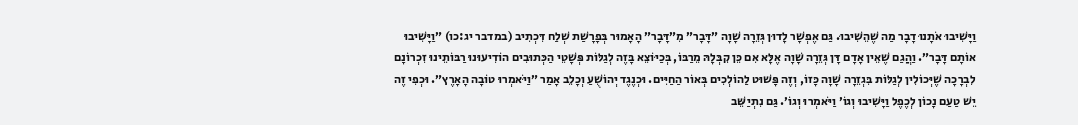וַיָּשִׁיבוּ אֹתָנוּ דָבָר מַה שֶׁהֵשִׁיבוּ. גַּם אֶפְשָׁר לָדוּן גְּזֵרָה שָׁוָה ״דָּבָר״ מִ״דָּבָר״ הָאָמוּר בְּפָרָשַׁת שְׁלַח דִּכְתִיב (במדבר יג:כו) ״וַיָּשִׁיבוּ אוֹתָם דָּבָר״. וַהֲגַם שֶׁאֵין אָדָם דָּן גְּזֵרָה שָׁוָה אֶלָּא אִם כֵּן קִבְּלָהּ מֵרַבּוֹ, בְּכַיּוֹצֵא בָּזֶה לְגַלּוֹת פְּשָׁטֵי הַכְּתוּבִים הוֹדִיעוּנוּ רַבּוֹתֵינוּ זִכְרוֹנָם לִבְרָכָה שֶׁיְּכוֹלִין לְגַלּוֹת בִּגְזֵרָה שָׁוָה כָּזוֹ, וְזֶה פָּשׁוּט לַהוֹלְכִים בְּאוֹר הַחַיִּים. וּכְנֶגֶד יְהוֹשֻׁעַ וְכָלֵב אָמַר ״וַיֹּאמְרוּ טוֹבָה הָאָרֶץ״. וּכְפִי זֶה יֵשׁ טַעַם נָכוֹן לְכֶפֶל וַיָּשִׁיבוּ וְגוֹ׳ וַיֹּאמְרוּ וְגוֹ׳. גַּם נִתְיַשֵּׁב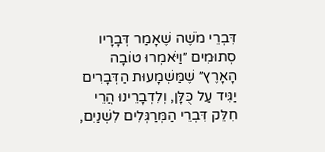דִּבְרֵי מֹשֶׁה שֶׁאָמַר דְּבָרָיו סְתוּמִים ״וַיֹּאמְרוּ טוֹבָה הָאָרֶץ״ שֶׁמַּשְׁמָעוּת הַדְּבָרִים יַגִּיד עַל כֻּלָּן, וְלִדְבָרֵינוּ הֲרֵי חִלֵּק דִּבְרֵי הַמְּרַגְּלִים לִשְׁנַיִם,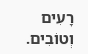רָעִים וְטוֹבִים.